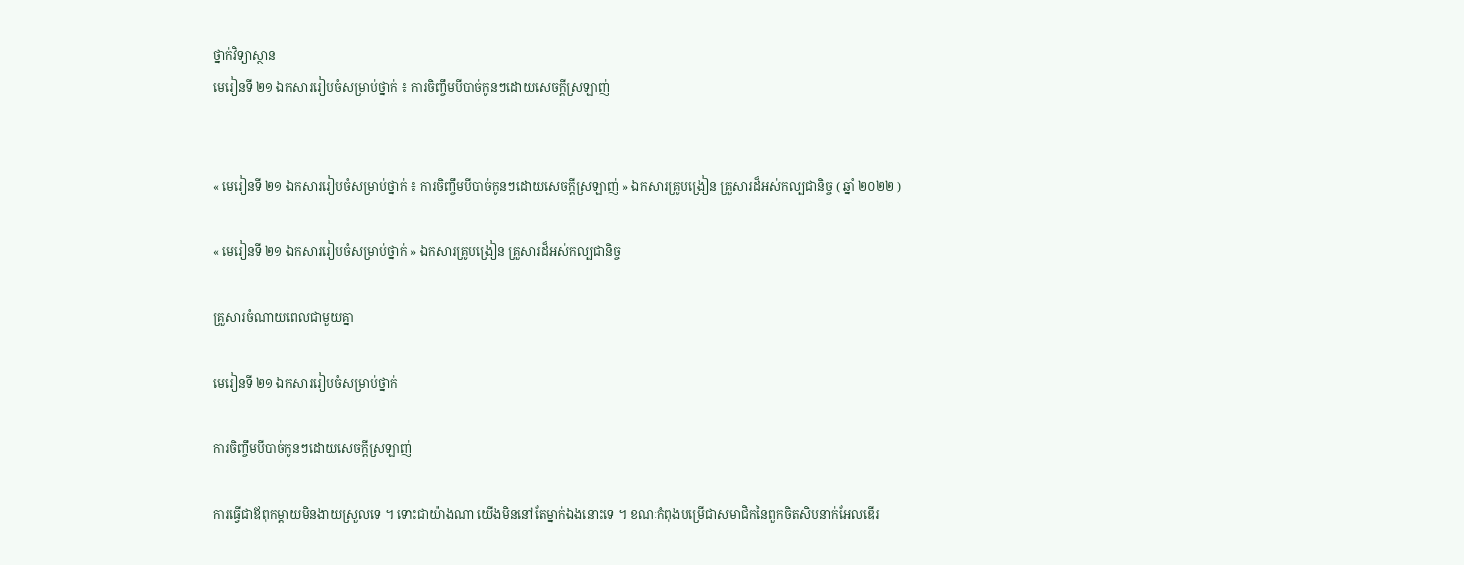ថ្នាក់វិទ្យាស្ថាន
មេរៀនទី ២១ ឯកសាររៀបចំសម្រាប់ថ្នាក់ ៖ ការចិញ្ចឹមបីបាច់កូនៗដោយសេចក្ដីស្រឡាញ់


« មេរៀនទី ២១ ឯកសាររៀបចំសម្រាប់ថ្នាក់ ៖ ការចិញ្ចឹមបីបាច់កូនៗដោយសេចក្ដីស្រឡាញ់ » ឯកសារគ្រូបង្រៀន គ្រួសារដ៏អស់កល្បជានិច្ច ( ឆ្នាំ ២០២២ )

« មេរៀនទី ២១ ឯកសាររៀបចំសម្រាប់ថ្នាក់ » ឯកសារគ្រូបង្រៀន គ្រួសារដ៏អស់កល្បជានិច្ច

គ្រួសារចំណាយពេលជាមួយគ្នា

មេរៀនទី ២១ ឯកសាររៀបចំសម្រាប់ថ្នាក់

ការចិញ្ចឹមបីបាច់កូនៗដោយសេចក្ដីស្រឡាញ់

ការធ្វើជាឪពុកម្តាយមិនងាយស្រួលទេ ។ ទោះជាយ៉ាងណា យើងមិននៅតែម្នាក់ឯងនោះទេ ។ ខណៈកំពុងបម្រើជាសមាជិកនៃពួកចិតសិបនាក់អែលឌើរ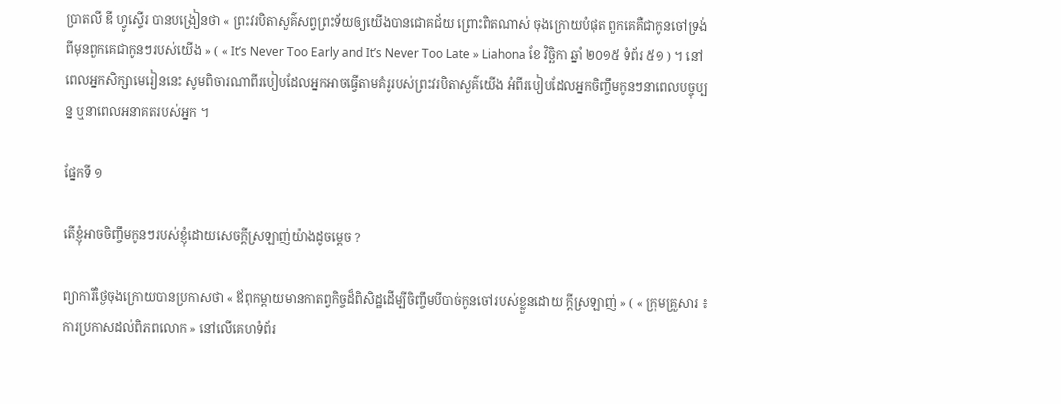ប្រាតលី ឌី ហ្វូស្ទើរ បានបង្រៀនថា « ព្រះវរបិតាសួគ៌សព្វព្រះទ័យឲ្យយើងបានជោគជ័យ ព្រោះពិតណាស់ ចុងក្រោយបំផុត ពួកគេគឺជាកូនចៅទ្រង់ពីមុនពួកគេជាកូនៗរបស់យើង » ( « It’s Never Too Early and It’s Never Too Late » Liahona ខែ វិច្ឆិកា ឆ្នាំ ២០១៥ ទំព័រ ៥១ ) ។ នៅពេលអ្នកសិក្សាមេរៀននេះ សូមពិចារណាពីរបៀបដែលអ្នកអាចធ្វើតាមគំរូរបស់ព្រះវរបិតាសួគ៌យើង អំពីរបៀបដែលអ្នកចិញ្ចឹមកូនៗនាពេលបច្ចុប្បន្ន ឬនាពេលអនាគតរបស់អ្នក ។

ផ្នែកទី ១

តើខ្ញុំអាចចិញ្ចឹមកូនៗរបស់ខ្ញុំដោយសេចក្ដីស្រឡាញ់យ៉ាងដូចម្ដេច ?

ព្យាការីថ្ងៃចុងក្រោយបានប្រកាសថា « ឪពុកម្ដាយមានកាតព្វកិច្ចដ៏ពិសិដ្ឋដើម្បីចិញ្ចឹមបីបាច់កូនចៅរបស់ខ្លួនដោយ ក្ដីស្រឡាញ់ » ( « ក្រុមគ្រួសារ ៖ការប្រកាសដល់ពិភពលោក » នៅលើគេហទំព័រ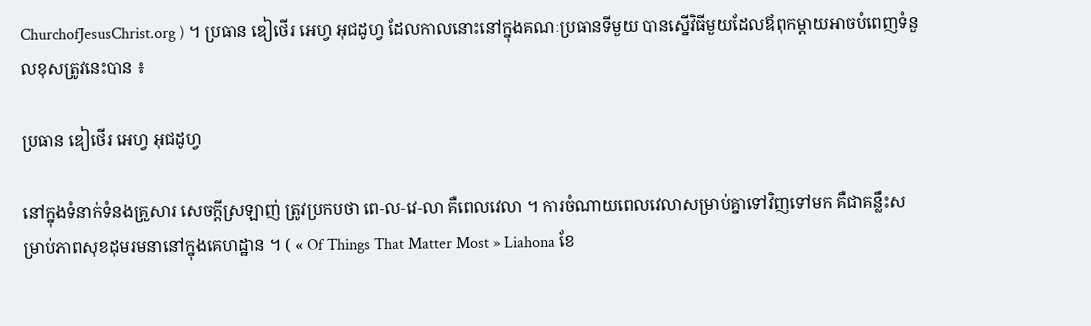ChurchofJesusChrist.org ) ។ ប្រធាន ឌៀថើរ អេហ្វ អុជដូហ្វ ដែលកាលនោះនៅក្នុងគណៈប្រធានទីមួយ បានស្នើវិធីមួយដែលឪពុកម្ដាយអាចបំពេញទំនួលខុសត្រូវនេះបាន ៖

ប្រធាន ឌៀថើរ អេហ្វ អុជដូហ្វ

នៅក្នុងទំនាក់ទំនងគ្រួសារ សេចក្ដីស្រឡាញ់ ត្រូវប្រកបថា ពេ‑ល‑វេ‑លា គឺពេលវេលា ។ ការចំណាយពេលវេលាសម្រាប់គ្នាទៅវិញទៅមក គឺជាគន្លឹះសម្រាប់ភាពសុខដុមរមនានៅក្នុងគេហដ្ឋាន ។ ( « Of Things That Matter Most » Liahona ខែ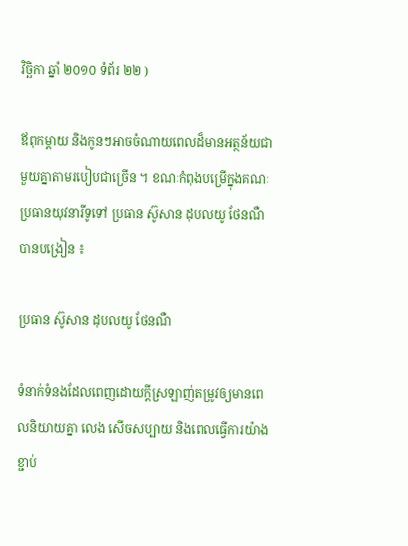វិច្ឆិកា ឆ្នាំ ២០១០ ទំព័រ ២២ )

ឪពុកម្ដាយ និងកូនៗអាចចំណាយពេលដ៏មានអត្ថន័យជាមួយគ្នាតាមរបៀបជាច្រើន ។ ខណៈកំពុងបម្រើក្នុងគណៈប្រធានយុវនារីទូទៅ ប្រធាន ស៊ូសាន ដុបលយូ ថែនណឺ បានបង្រៀន ៖

ប្រធាន ស៊ូសាន ដុបលយូ ថែនណឺ

ទំនាក់ទំនងដែលពេញដោយក្ដីស្រឡាញ់តម្រូវឲ្យមានពេលនិយាយគ្នា លេង សើចសប្បាយ និងពេលធ្វើការយ៉ាងខ្ជាប់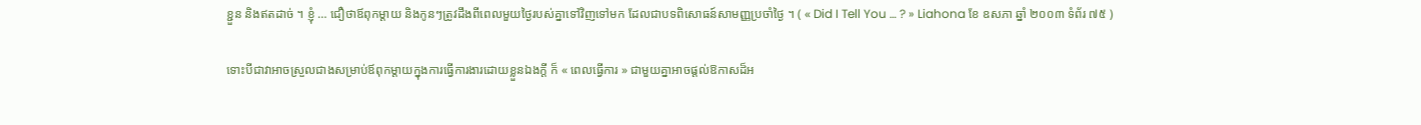ខ្ជួន និងឥតដាច់ ។ ខ្ញុំ … ជឿថាឪពុកម្តាយ និងកូនៗត្រូវដឹងពីពេលមួយថ្ងៃរបស់គ្នាទៅវិញទៅមក ដែលជាបទពិសោធន៍សាមញ្ញប្រចាំថ្ងៃ ។ ( « Did I Tell You … ? » Liahona ខែ ឧសភា ឆ្នាំ ២០០៣ ទំព័រ ៧៥ )

ទោះបីជាវាអាចស្រួលជាងសម្រាប់ឪពុកម្តាយក្នុងការធ្វើការងារដោយខ្លួនឯងក្ដី ក៏ « ពេលធ្វើការ » ជាមួយគ្នាអាចផ្តល់ឱកាសដ៏អ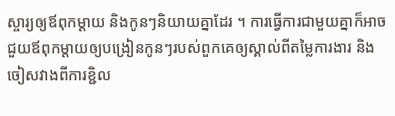ស្ចារ្យឲ្យឪពុកម្តាយ និងកូនៗនិយាយគ្នាដែរ ។ ការធ្វើការជាមួយគ្នាក៏អាចជួយឪពុកម្ដាយឲ្យបង្រៀនកូនៗរបស់ពួកគេឲ្យស្គាល់ពីតម្លៃការងារ និងចៀសវាងពីការខ្ជិល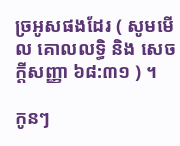ច្រអូសផងដែរ ( សូមមើល គោលលទ្ធិ និង សេចក្ដីសញ្ញា ៦៨:៣១ ) ។

កូនៗ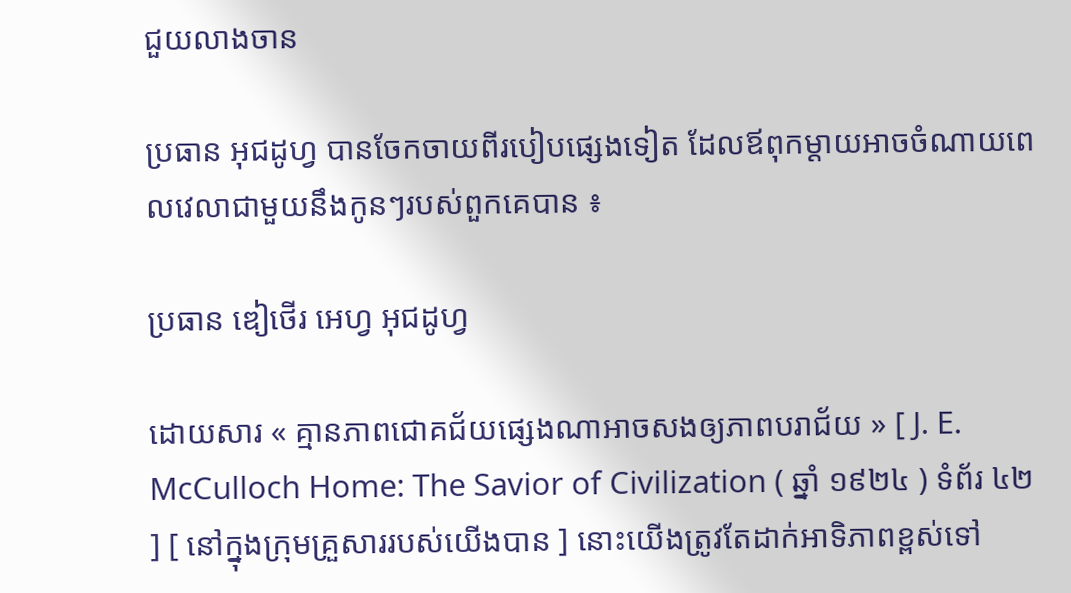ជួយលាងចាន

ប្រធាន អុជដូហ្វ បានចែកចាយពីរបៀបផ្សេងទៀត ដែលឪពុកម្ដាយអាចចំណាយពេលវេលាជាមួយនឹងកូនៗរបស់ពួកគេបាន ៖

ប្រធាន ឌៀថើរ អេហ្វ អុជដូហ្វ

ដោយសារ « គ្មានភាពជោគជ័យផ្សេងណាអាចសងឲ្យភាពបរាជ័យ » [ J. E. McCulloch Home: The Savior of Civilization ( ឆ្នាំ ១៩២៤ ) ទំព័រ ៤២ ] [ នៅក្នុងក្រុមគ្រួសាររបស់យើងបាន ] នោះយើងត្រូវតែដាក់អាទិភាពខ្ពស់ទៅ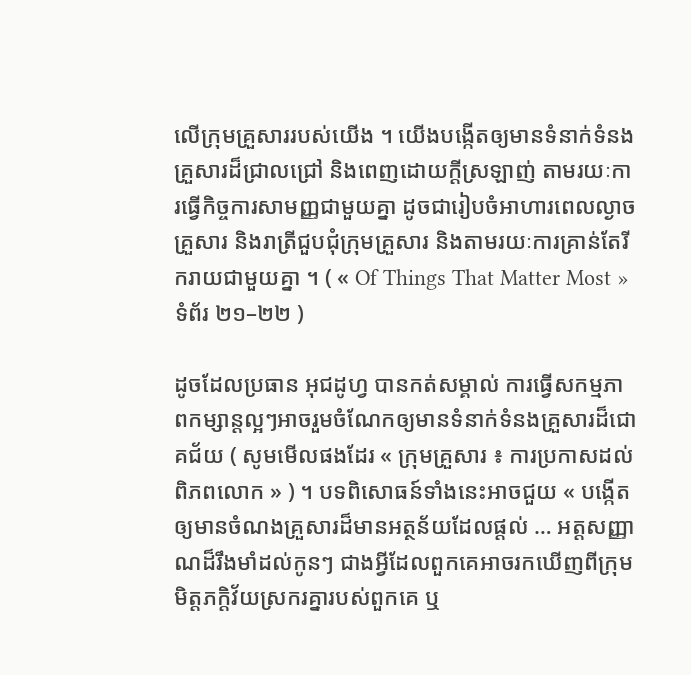លើក្រុមគ្រួសាររបស់យើង ។ យើងបង្កើតឲ្យមានទំនាក់ទំនងគ្រួសារដ៏ជ្រាលជ្រៅ និងពេញដោយក្ដីស្រឡាញ់ តាមរយៈការធ្វើកិច្ចការសាមញ្ញជាមួយគ្នា ដូចជារៀបចំអាហារពេលល្ងាចគ្រួសារ និងរាត្រីជួបជុំក្រុមគ្រួសារ និងតាមរយៈការគ្រាន់តែរីករាយជាមួយគ្នា ។ ( « Of Things That Matter Most » ទំព័រ ២១–២២ )

ដូចដែលប្រធាន អុជដូហ្វ បានកត់សម្គាល់ ការធ្វើសកម្មភាពកម្សាន្ដល្អៗអាចរួមចំណែកឲ្យមានទំនាក់ទំនងគ្រួសារដ៏ជោគជ័យ ( សូមមើលផងដែរ « ក្រុមគ្រួសារ ៖ ការប្រកាសដល់ពិភពលោក » ) ។ បទពិសោធន៍ទាំងនេះអាចជួយ « បង្កើតឲ្យមានចំណងគ្រួសារដ៏មានអត្ថន័យដែលផ្តល់ … អត្តសញ្ញាណដ៏រឹងមាំដល់កូនៗ ជាងអ្វីដែលពួកគេអាចរកឃើញពីក្រុមមិត្តភក្ដិវ័យស្រករគ្នារបស់ពួកគេ ឬ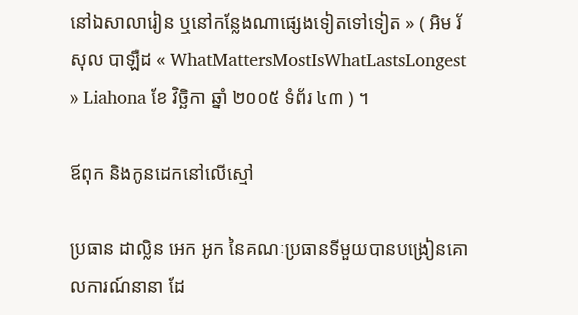នៅឯសាលារៀន ឬនៅកន្លែងណាផ្សេងទៀតទៅទៀត » ( អិម រ័សុល បាឡឺដ « WhatMattersMostIsWhatLastsLongest » Liahona ខែ វិច្ឆិកា ឆ្នាំ ២០០៥ ទំព័រ ៤៣ ) ។

ឪពុក និងកូនដេកនៅលើស្មៅ

ប្រធាន ដាល្លិន អេក អូក នៃគណៈប្រធានទីមួយបានបង្រៀនគោលការណ៍នានា ដែ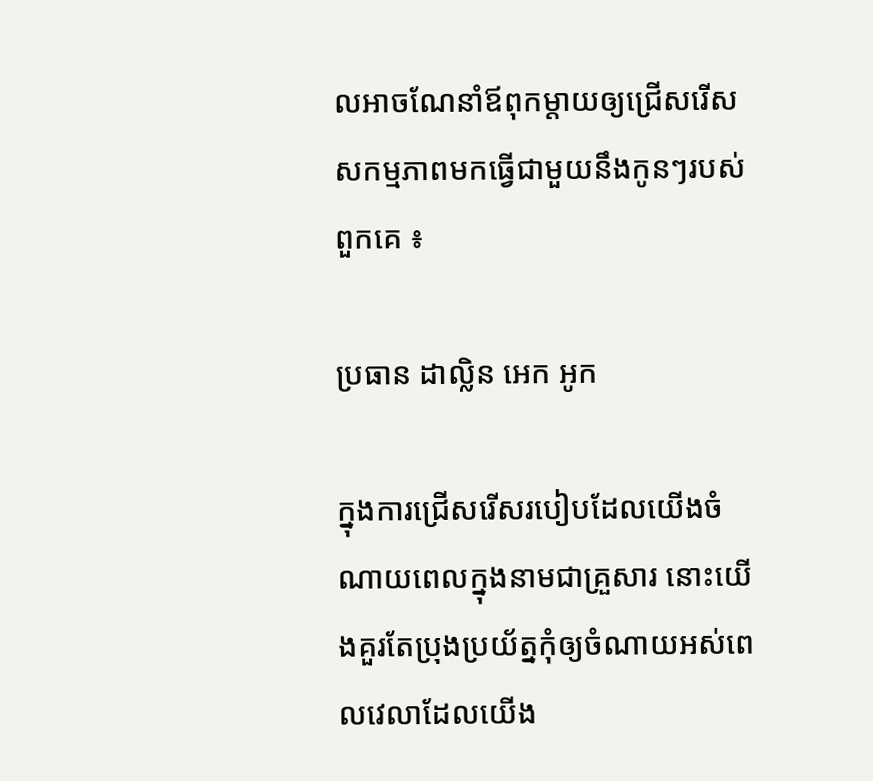លអាចណែនាំឪពុកម្ដាយឲ្យជ្រើសរើសសកម្មភាពមកធ្វើជាមួយនឹងកូនៗរបស់ពួកគេ ៖

ប្រធាន ដាល្លិន អេក អូក

ក្នុងការជ្រើសរើសរបៀបដែលយើងចំណាយពេលក្នុងនាមជាគ្រួសារ នោះយើងគួរតែប្រុងប្រយ័ត្នកុំឲ្យចំណាយអស់ពេលវេលាដែលយើង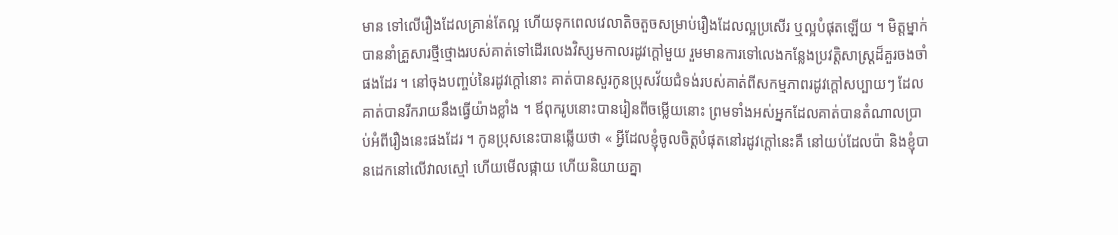មាន ទៅលើរឿងដែលគ្រាន់តែល្អ ហើយទុកពេលវេលាតិចតួចសម្រាប់រឿងដែលល្អប្រសើរ ឬល្អបំផុតឡើយ ។ មិត្តម្នាក់បាននាំគ្រួសារថ្មីថ្មោងរបស់គាត់ទៅដើរលេងវិស្សមកាលរដូវក្ដៅមួយ រួមមានការទៅលេងកន្លែងប្រវត្តិសាស្ដ្រដ៏គួរចងចាំផងដែរ ។ នៅចុងបញ្ចប់នៃរដូវក្ដៅនោះ គាត់បានសួរកូនប្រុសវ័យជំទង់របស់គាត់ពីសកម្មភាពរដូវក្ដៅសប្បាយៗ ដែលគាត់បានរីករាយនឹងធ្វើយ៉ាងខ្លាំង ។ ឪពុករូបនោះបានរៀនពីចម្លើយនោះ ព្រមទាំងអស់អ្នកដែលគាត់បានតំណាលប្រាប់អំពីរឿងនេះផងដែរ ។ កូនប្រុសនេះបានឆ្លើយថា « អ្វីដែលខ្ញុំចូលចិត្តបំផុតនៅរដូវក្តៅនេះគឺ នៅយប់ដែលប៉ា និងខ្ញុំបានដេកនៅលើវាលស្មៅ ហើយមើលផ្កាយ ហើយនិយាយគ្នា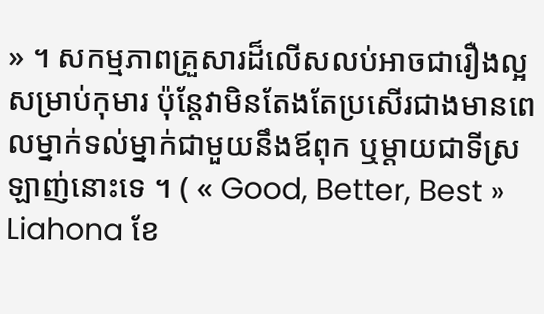» ។ សកម្មភាពគ្រួសារដ៏លើសលប់អាចជារឿងល្អសម្រាប់កុមារ ប៉ុន្តែវាមិនតែងតែប្រសើរជាងមានពេលម្នាក់ទល់ម្នាក់ជាមួយនឹងឪពុក ឬម្ដាយជាទីស្រឡាញ់នោះទេ ។ ( « Good, Better, Best » Liahona ខែ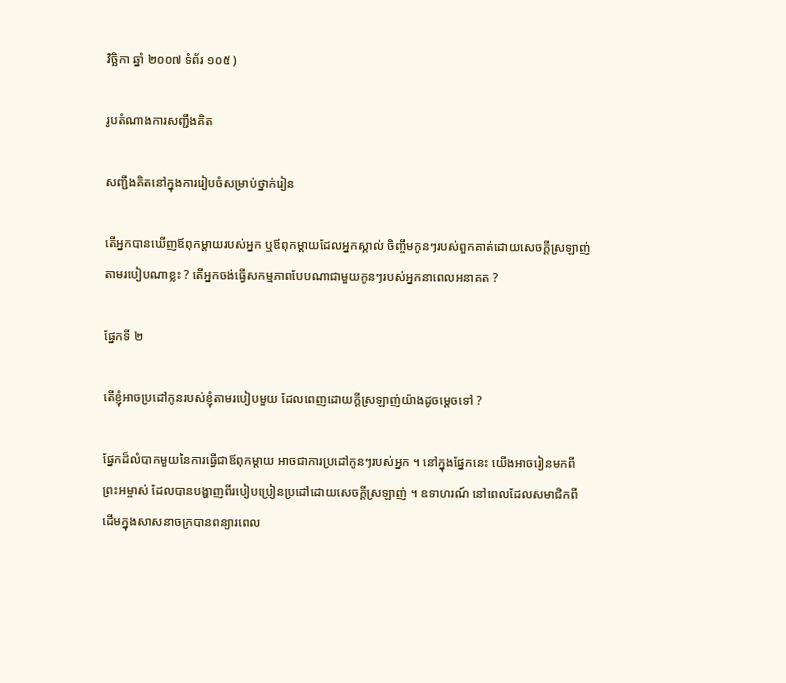វិច្ឆិកា ឆ្នាំ ២០០៧ ទំព័រ ១០៥ )

រូបតំណាងការសញ្ជឹងគិត

សញ្ជឹងគិតនៅក្នុងការរៀបចំសម្រាប់ថ្នាក់រៀន

តើអ្នកបានឃើញឪពុកម្ដាយរបស់អ្នក ឬឪពុកម្ដាយដែលអ្នកស្គាល់ ចិញ្ចឹមកូនៗរបស់ពួកគាត់ដោយសេចក្ដីស្រឡាញ់តាមរបៀបណាខ្លះ ? តើអ្នកចង់ធ្វើសកម្មភាពបែបណាជាមួយកូនៗរបស់អ្នកនាពេលអនាគត ?

ផ្នែកទី ២

តើខ្ញុំអាចប្រដៅកូនរបស់ខ្ញុំតាមរបៀបមួយ ដែលពេញដោយក្ដីស្រឡាញ់យ៉ាងដូចម្ដេចទៅ ?

ផ្នែកដ៏លំបាកមួយនៃការធ្វើជាឪពុកម្ដាយ អាចជាការប្រដៅកូនៗរបស់អ្នក ។ នៅក្នុងផ្នែកនេះ យើងអាចរៀនមកពីព្រះអម្ចាស់ ដែលបានបង្ហាញពីរបៀបប្រៀនប្រដៅដោយសេចក្ដីស្រឡាញ់ ។ ឧទាហរណ៍ នៅពេលដែលសមាជិកពីដើមក្នុងសាសនាចក្របានពន្យារពេល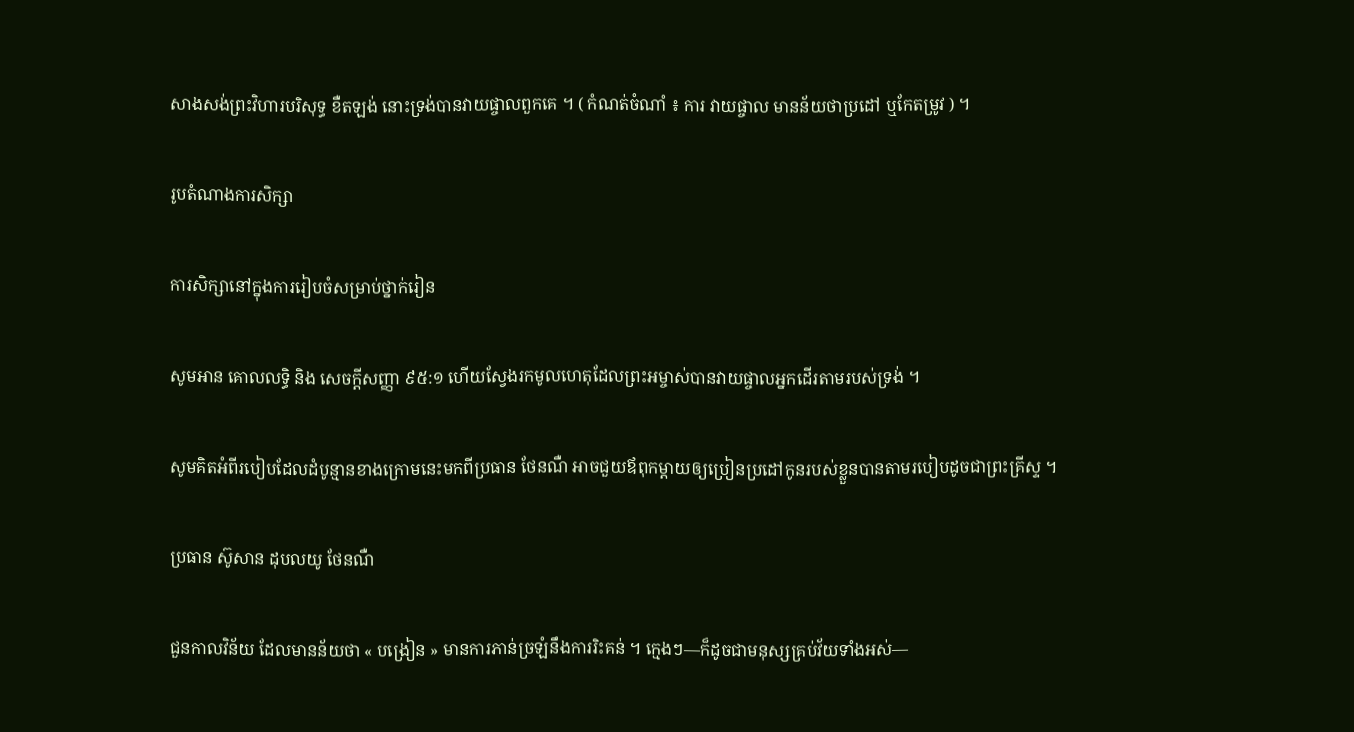សាងសង់ព្រះវិហារបរិសុទ្ធ ខឺតឡង់ នោះទ្រង់បានវាយផ្ចាលពួកគេ ។ ( កំណត់ចំណាំ ៖ ការ វាយផ្ចាល មានន័យថាប្រដៅ ឬកែតម្រូវ ) ។

រូបតំណាងការសិក្សា

ការសិក្សានៅក្នុងការរៀបចំសម្រាប់ថ្នាក់រៀន

សូមអាន គោលលទ្ធិ និង សេចក្តីសញ្ញា ៩៥:១ ហើយស្វែងរកមូលហេតុដែលព្រះអម្ចាស់បានវាយផ្ចាលអ្នកដើរតាមរបស់ទ្រង់ ។

សូមគិតអំពីរបៀបដែលដំបូន្មានខាងក្រោមនេះមកពីប្រធាន ថែនណឺ អាចជួយឪពុកម្ដាយឲ្យប្រៀនប្រដៅកូនរបស់ខ្លួនបានតាមរបៀបដូចជាព្រះគ្រីស្ទ ។

ប្រធាន ស៊ូសាន ដុបលយូ ថែនណឺ

ជួនកាលវិន័យ ដែលមានន័យថា « បង្រៀន » មានការភាន់ច្រឡំនឹងការរិះគន់ ។ ក្មេងៗ—ក៏ដូចជាមនុស្សគ្រប់វ័យទាំងអស់—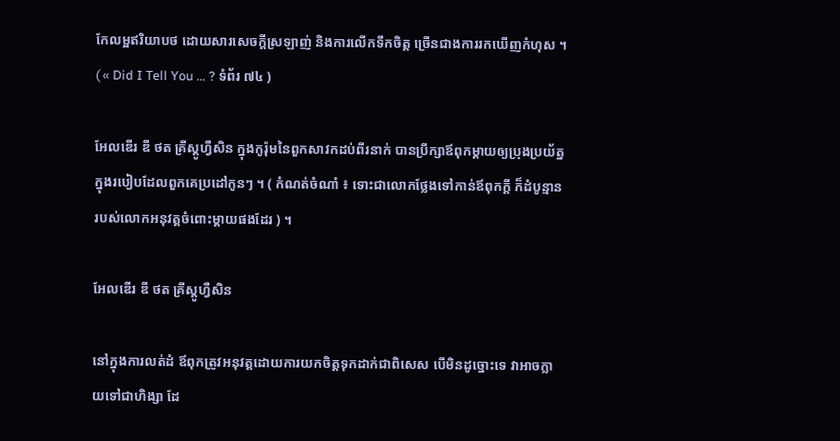កែលម្អឥរិយាបថ ដោយសារសេចក្តីស្រឡាញ់ និងការលើកទឹកចិត្ត ច្រើនជាងការរកឃើញកំហុស ។ ( « Did I Tell You … ? ទំព័រ ៧៤ )

អែលឌើរ ឌី ថត គ្រីស្តូហ្វឺសិន ក្នុងកូរ៉ុមនៃពួកសាវកដប់ពីរនាក់ បានប្រឹក្សាឪពុកម្ដាយឲ្យប្រុងប្រយ័ត្នក្នុងរបៀបដែលពួកគេប្រដៅកូនៗ ។ ( កំណត់ចំណាំ ៖ ទោះជាលោកថ្លែងទៅកាន់ឪពុកក្ដី ក៏ដំបូន្មានរបស់លោកអនុវត្តចំពោះម្ដាយផងដែរ ) ។

អែលឌើរ ឌី ថត គ្រីស្តូហ្វឺសិន

នៅក្នុងការលត់ដំ ឪពុកត្រូវអនុវត្តដោយការយកចិត្តទុកដាក់ជាពិសេស បើមិនដូច្នោះទេ វាអាចក្លាយទៅជាហិង្សា ដែ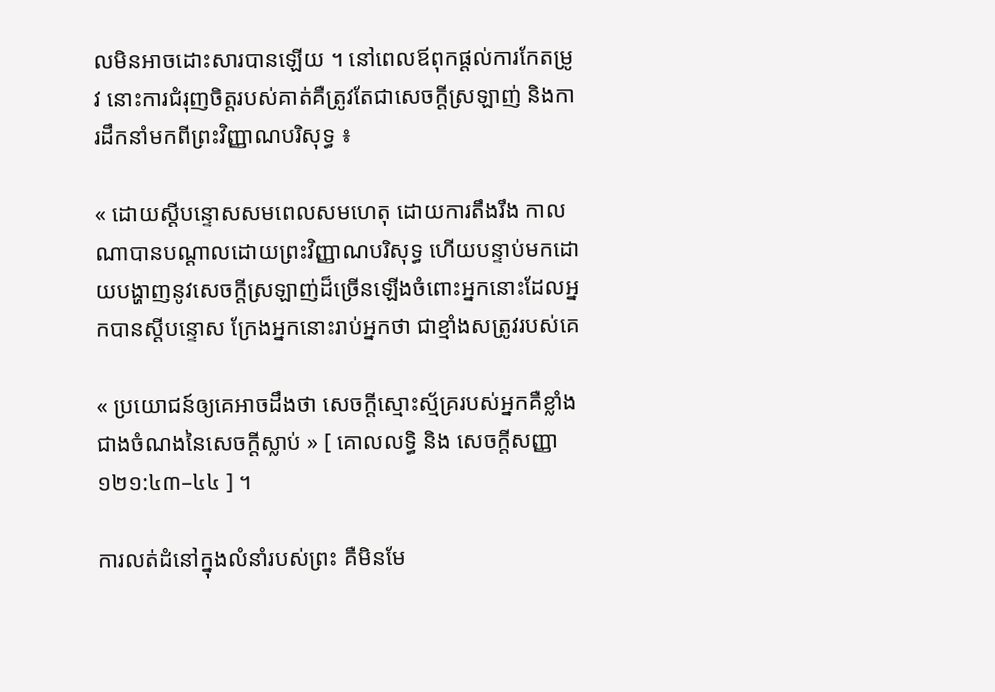លមិនអាចដោះសារបានឡើយ ។ នៅពេលឪពុកផ្ដល់ការកែតម្រូវ នោះការជំរុញចិត្តរបស់គាត់គឺត្រូវតែជាសេចក្ដីស្រឡាញ់ និងការដឹកនាំមកពីព្រះវិញ្ញាណបរិសុទ្ធ ៖

« ដោយស្ដីបន្ទោសសមពេលសមហេតុ ដោយការតឹងរឹង កាលណាបានបណ្ដាលដោយព្រះវិញ្ញាណបរិសុទ្ធ ហើយបន្ទាប់មកដោយបង្ហាញនូវសេចក្ដីស្រឡាញ់ដ៏ច្រើនឡើងចំពោះអ្នកនោះដែលអ្នកបានស្ដីបន្ទោស ក្រែងអ្នកនោះរាប់អ្នកថា ជាខ្មាំងសត្រូវរបស់គេ

« ប្រយោជន៍ឲ្យគេអាចដឹងថា សេចក្ដីស្មោះស្ម័គ្ររបស់អ្នកគឺខ្លាំងជាងចំណងនៃសេចក្ដីស្លាប់ » [ គោលលទ្ធិ និង សេចក្តីសញ្ញា ១២១:៤៣–៤៤ ] ។

ការលត់ដំនៅក្នុងលំនាំរបស់ព្រះ គឺមិនមែ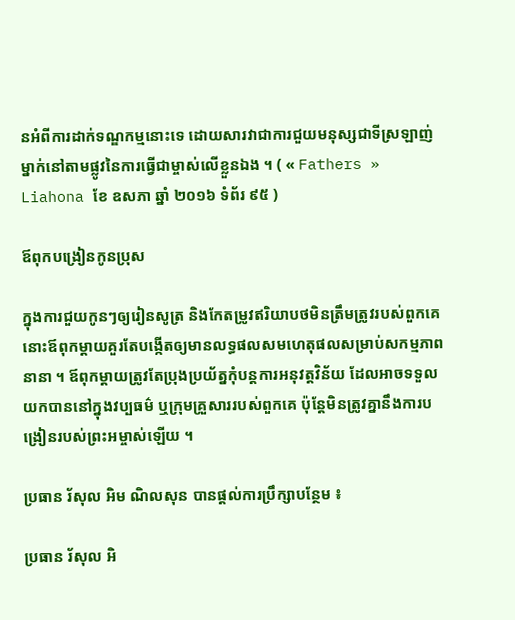នអំពីការដាក់ទណ្ឌកម្មនោះទេ ដោយសារវាជាការជួយមនុស្សជាទីស្រឡាញ់ម្នាក់នៅតាមផ្លូវនៃការធ្វើជាម្ចាស់លើខ្លួនឯង ។ ( « Fathers » Liahona ខែ ឧសភា ឆ្នាំ ២០១៦ ទំព័រ ៩៥ )

ឪពុកបង្រៀនកូនប្រុស

ក្នុងការជួយកូនៗឲ្យរៀនសូត្រ និងកែតម្រូវឥរិយាបថមិនត្រឹមត្រូវរបស់ពួកគេ នោះឪពុកម្ដាយគួរតែបង្កើតឲ្យមានលទ្ធផលសមហេតុផលសម្រាប់សកម្មភាពនានា ។ ឪពុកម្ដាយត្រូវតែប្រុងប្រយ័ត្នកុំបន្តការអនុវត្តវិន័យ ដែលអាចទទួលយកបាននៅក្នុងវប្បធម៌ ឬក្រុមគ្រួសាររបស់ពួកគេ ប៉ុន្តែមិនត្រូវគ្នានឹងការបង្រៀនរបស់ព្រះអម្ចាស់ឡើយ ។

ប្រធាន រ័សុល អិម ណិលសុន បានផ្ដល់ការប្រឹក្សាបន្ថែម ៖

ប្រធាន រ័សុល អិ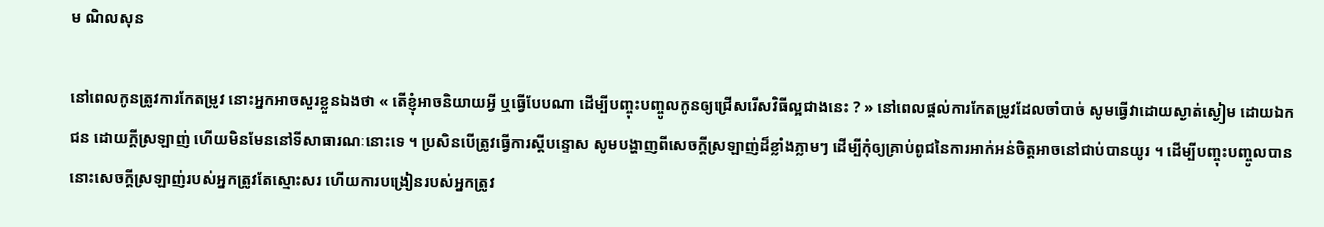ម ណិលសុន

នៅពេលកូនត្រូវការកែតម្រូវ នោះអ្នកអាចសួរខ្លួនឯងថា « តើខ្ញុំអាចនិយាយអ្វី ឬធ្វើបែបណា ដើម្បីបញ្ចុះបញ្ចូលកូនឲ្យជ្រើសរើសវិធីល្អជាងនេះ ? » នៅពេលផ្តល់ការកែតម្រូវដែលចាំបាច់ សូមធ្វើវាដោយស្ងាត់ស្ងៀម ដោយឯកជន ដោយក្ដីស្រឡាញ់ ហើយមិនមែននៅទីសាធារណៈនោះទេ ។ ប្រសិនបើត្រូវធ្វើការស្តីបន្ទោស សូមបង្ហាញពីសេចក្ដីស្រឡាញ់ដ៏ខ្លាំងភ្លាមៗ ដើម្បីកុំឲ្យគ្រាប់ពូជនៃការអាក់អន់ចិត្តអាចនៅជាប់បានយូរ ។ ដើម្បីបញ្ចុះបញ្ចូលបាន នោះសេចក្ដីស្រឡាញ់របស់អ្នកត្រូវតែស្មោះសរ ហើយការបង្រៀនរបស់អ្នកត្រូវ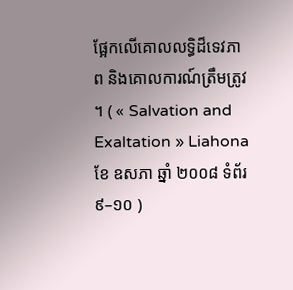ផ្អែកលើគោលលទ្ធិដ៏ទេវភាព និងគោលការណ៍ត្រឹមត្រូវ ។ ( « Salvation and Exaltation » Liahona ខែ ឧសភា ឆ្នាំ ២០០៨ ទំព័រ ៩–១០ )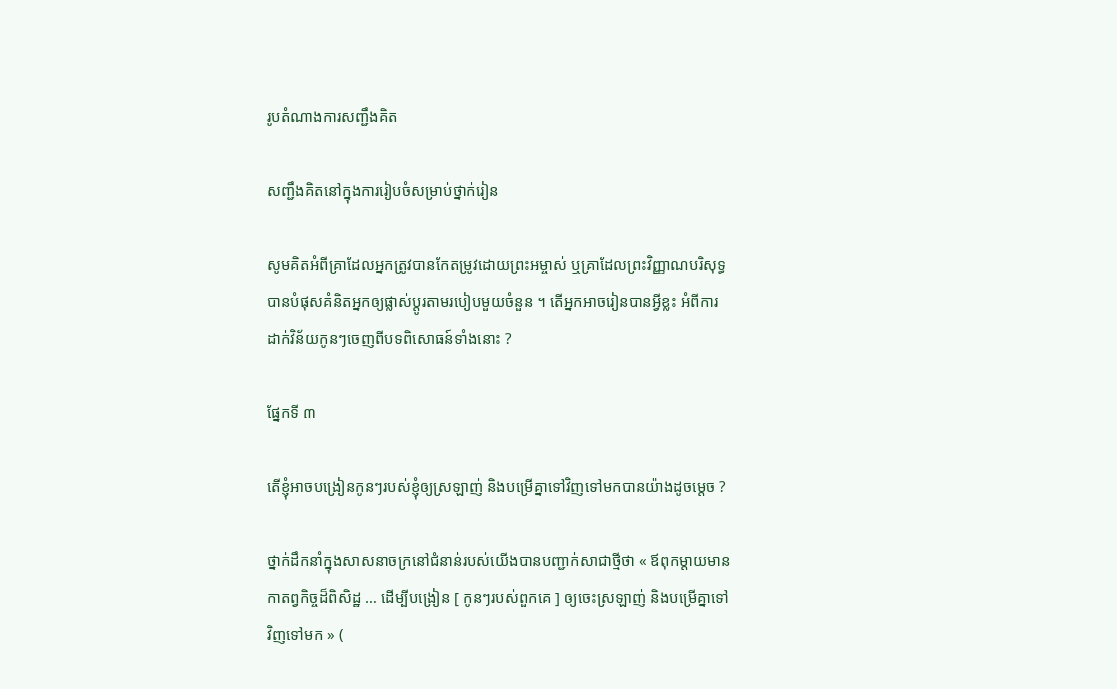រូបតំណាងការសញ្ជឹងគិត

សញ្ជឹងគិតនៅក្នុងការរៀបចំសម្រាប់ថ្នាក់រៀន

សូមគិតអំពីគ្រាដែលអ្នកត្រូវបានកែតម្រូវដោយព្រះអម្ចាស់ ឬគ្រាដែលព្រះវិញ្ញាណបរិសុទ្ធបានបំផុសគំនិតអ្នកឲ្យផ្លាស់ប្ដូរតាមរបៀបមួយចំនួន ។ តើអ្នកអាចរៀនបានអ្វីខ្លះ អំពីការដាក់វិន័យកូនៗចេញពីបទពិសោធន៍ទាំងនោះ ?

ផ្នែកទី ៣

តើខ្ញុំអាចបង្រៀនកូនៗរបស់ខ្ញុំឲ្យស្រឡាញ់ និងបម្រើគ្នាទៅវិញទៅមកបានយ៉ាងដូចម្ដេច ?

ថ្នាក់ដឹកនាំក្នុងសាសនាចក្រនៅជំនាន់របស់យើងបានបញ្ជាក់សាជាថ្មីថា « ឪពុកម្ដាយមានកាតព្វកិច្ចដ៏ពិសិដ្ឋ … ដើម្បីបង្រៀន [ កូនៗរបស់ពួកគេ ] ឲ្យចេះស្រឡាញ់ និងបម្រើគ្នាទៅវិញទៅមក » (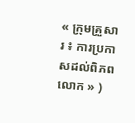« ក្រុមគ្រួសារ ៖ ការប្រកាសដល់ពិភពលោក » )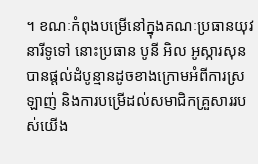។ ខណៈកំពុងបម្រើនៅក្នុងគណៈប្រធានយុវនារីទូទៅ នោះប្រធាន បូនី អិល អូស្ការសុន បានផ្តល់ដំបូន្មានដូចខាងក្រោមអំពីការស្រឡាញ់ និងការបម្រើដល់សមាជិកគ្រួសាររបស់យើង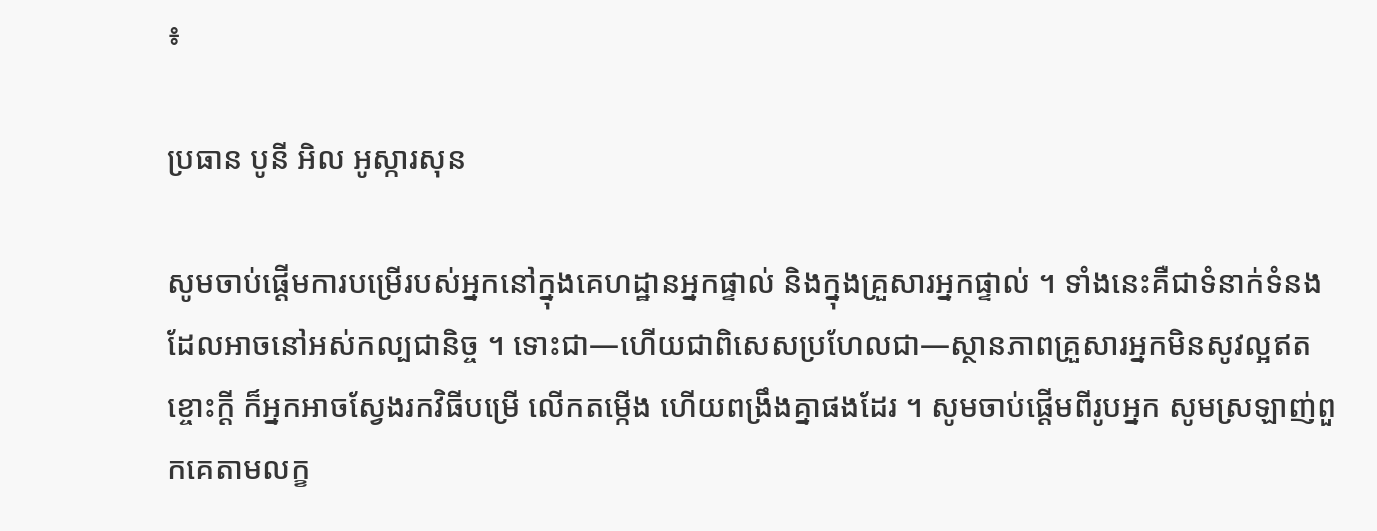៖

ប្រធាន បូនី អិល អូស្ការសុន

សូមចាប់ផ្ដើមការបម្រើរបស់អ្នកនៅក្នុងគេហដ្ឋានអ្នកផ្ទាល់ និងក្នុងគ្រួសារអ្នកផ្ទាល់ ។ ទាំងនេះគឺជាទំនាក់ទំនងដែលអាចនៅអស់កល្បជានិច្ច ។ ទោះជា—ហើយជាពិសេសប្រហែលជា—ស្ថានភាពគ្រួសារអ្នកមិនសូវល្អឥតខ្ចោះក្ដី ក៏អ្នកអាចស្វែងរកវិធីបម្រើ លើកតម្កើង ហើយពង្រឹងគ្នាផងដែរ ។ សូមចាប់ផ្ដើមពីរូបអ្នក សូមស្រឡាញ់ពួកគេតាមលក្ខ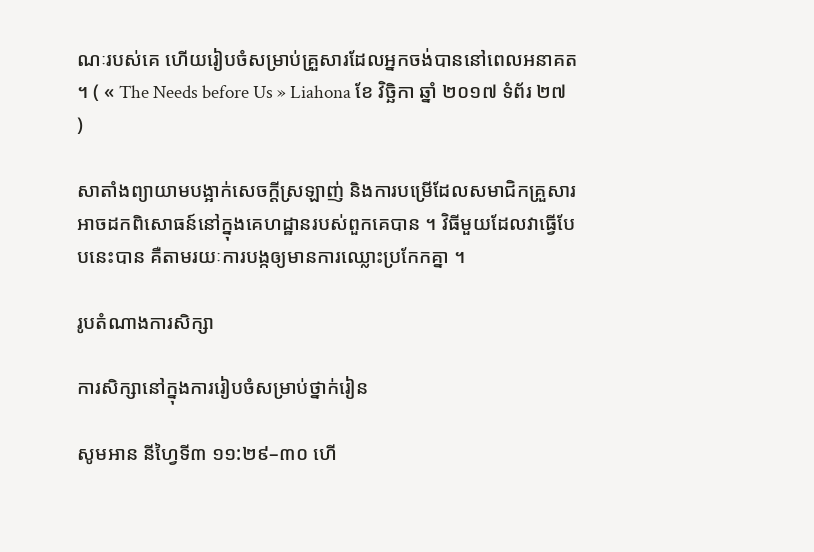ណៈរបស់គេ ហើយរៀបចំសម្រាប់គ្រួសារដែលអ្នកចង់បាននៅពេលអនាគត ។ ( « The Needs before Us » Liahona ខែ វិច្ឆិកា ឆ្នាំ ២០១៧ ទំព័រ ២៧ )

សាតាំងព្យាយាមបង្អាក់សេចក្ដីស្រឡាញ់ និងការបម្រើដែលសមាជិកគ្រួសារអាចដកពិសោធន៍នៅក្នុងគេហដ្ឋានរបស់ពួកគេបាន ។ វិធីមួយដែលវាធ្វើបែបនេះបាន គឺតាមរយៈការបង្កឲ្យមានការឈ្លោះប្រកែកគ្នា ។

រូបតំណាងការសិក្សា

ការសិក្សានៅក្នុងការរៀបចំសម្រាប់ថ្នាក់រៀន

សូមអាន នីហ្វៃទី៣ ១១:២៩–៣០ ហើ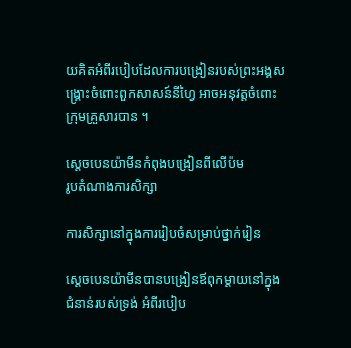យគិតអំពីរបៀបដែលការបង្រៀនរបស់ព្រះអង្គសង្គ្រោះចំពោះពួកសាសន៍នីហ្វៃ អាចអនុវត្តចំពោះក្រុមគ្រួសារបាន ។

ស្តេចបេនយ៉ាមីនកំពុងបង្រៀនពីលើប៉ម
រូបតំណាងការសិក្សា

ការសិក្សានៅក្នុងការរៀបចំសម្រាប់ថ្នាក់រៀន

ស្តេចបេនយ៉ាមីនបានបង្រៀនឪពុកម្ដាយនៅក្នុងជំនាន់របស់ទ្រង់ អំពីរបៀប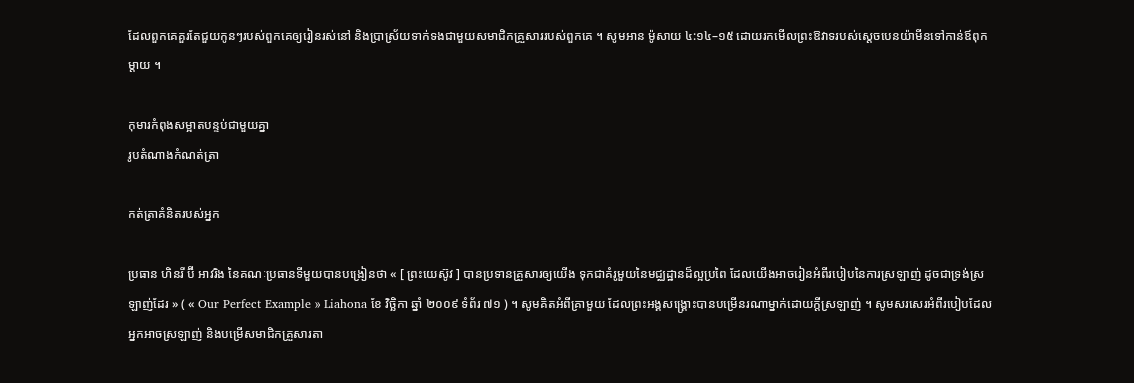ដែលពួកគេគួរតែជួយកូនៗរបស់ពួកគេឲ្យរៀនរស់នៅ និងប្រាស្រ័យទាក់ទងជាមួយសមាជិកគ្រួសាររបស់ពួកគេ ។ សូមអាន ម៉ូសាយ ៤:១៤–១៥ ដោយរកមើលព្រះឱវាទរបស់ស្តេចបេនយ៉ាមីនទៅកាន់ឪពុកម្ដាយ ។

កុមារកំពុងសម្អាតបន្ទប់ជាមួយគ្នា
រូបតំណាងកំណត់ត្រា

កត់ត្រាគំនិតរបស់អ្នក

ប្រធាន ហិនរី ប៊ី អាវរិង នៃគណៈប្រធានទីមួយបានបង្រៀនថា « [ ព្រះយេស៊ូវ ] បានប្រទានគ្រួសារឲ្យយើង ទុកជាគំរូមួយនៃមជ្ឈដ្ឋានដ៏ល្អប្រពៃ ដែលយើងអាចរៀនអំពីរបៀបនៃការស្រឡាញ់ ដូចជាទ្រង់ស្រឡាញ់ដែរ » ( « Our Perfect Example » Liahona ខែ វិច្ឆិកា ឆ្នាំ ២០០៩ ទំព័រ ៧១ ) ។ សូមគិតអំពីគ្រាមួយ ដែលព្រះអង្គសង្គ្រោះបានបម្រើនរណាម្នាក់ដោយក្ដីស្រឡាញ់ ។ សូមសរសេរអំពីរបៀបដែលអ្នកអាចស្រឡាញ់ និងបម្រើសមាជិកគ្រួសារតា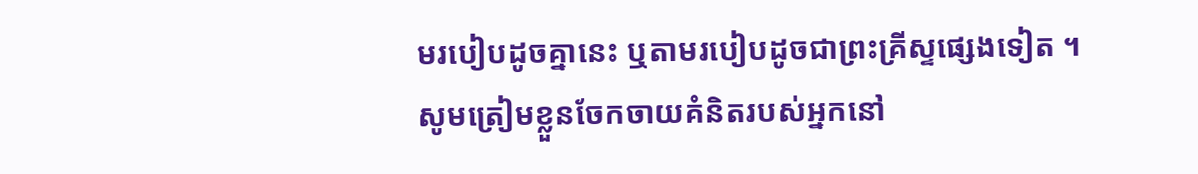មរបៀបដូចគ្នានេះ ឬតាមរបៀបដូចជាព្រះគ្រីស្ទផ្សេងទៀត ។ សូមត្រៀមខ្លួនចែកចាយគំនិតរបស់អ្នកនៅ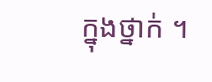ក្នុងថ្នាក់ ។